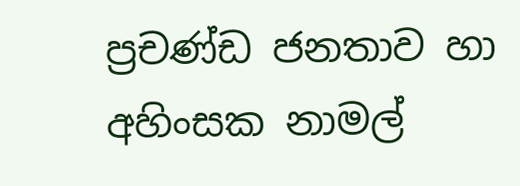ප්‍රචණ්ඩ ජනතාව හා අහිංසක නාමල්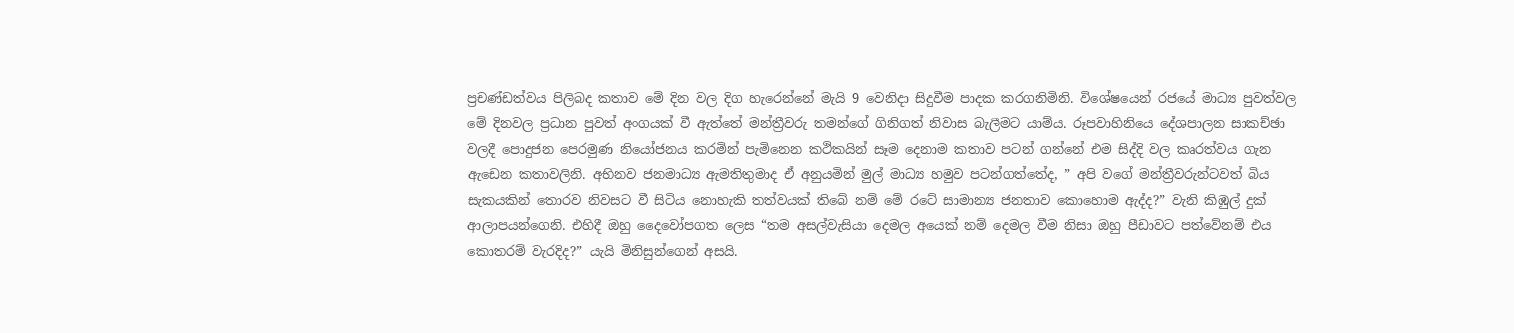ප්‍රචණ්ඩත්වය පිලිබද කතාව මේ දින වල දිග හැරෙන්නේ මැයි 9 වෙනිදා සිදුවීම පාදක කරගනිමිනි. විශේෂයෙන් රජයේ මාධ්‍ය පුවත්වල මේ දිනවල ප්‍රධාන පුවත් අංගයක් වී ඇත්තේ මන්ත්‍රීවරු තමන්ගේ ගිනිගත් නිවාස බැලීමට යාම්ය. රූපවාහිනියෙ දේශපාලන සාකච්ඡා වලදී පොදුජන පෙරමුණ නියෝජනය කරමින් පැමිනෙන කථිකයින් සෑම දෙනාම කතාව පටන් ගන්නේ එම සිද්දි වල කෘරත්වය ගැන ඇඩෙන කතාවලිනි. අභිනව ජනමාධ්‍ය ඇමතිතුමාද ඒ අනුයමින් මුල් මාධ්‍ය හමුව පටන්ගත්තේද, ” අපි වගේ මන්ත්‍රීවරුන්ටවත් බිය සැකයකින් තොරව නිවසට වී සිටිය නොහැකි තත්වයක් තිබේ නම් මේ රටේ සාමාන්‍ය ජනතාව කොහොම ඇද්ද?” වැනි කිඹුල් දුක් ආලාපයන්ගෙනි. එහිදී ඔහු දෛවෝපගත ලෙස “තම අසල්වැසියා දෙමල අයෙක් නම් දෙමල වීම නිසා ඔහු පීඩාවට පත්වේනම් එය කොතරම් වැරදිද?” යැයි මිනිසුන්ගෙන් අසයි.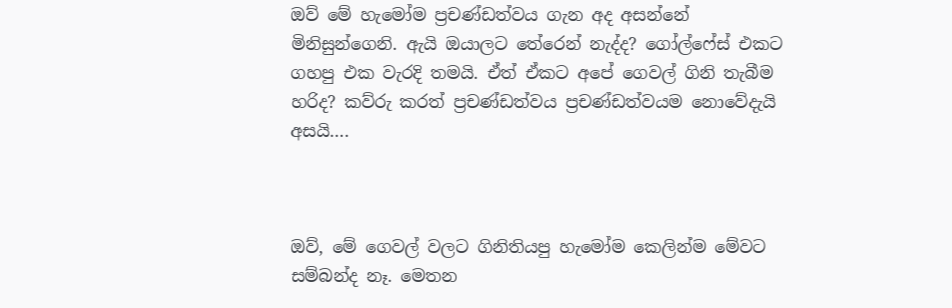ඔව් මේ හැමෝම ප්‍රචණ්ඩත්වය ගැන අද අසන්නේ මිනිසුන්ගෙනි. ඇයි ඔයාලට තේරෙන් නැද්ද? ගෝල්ෆේස් එකට ගහපු එක වැරදි තමයි. ඒත් ඒකට අපේ ගෙවල් ගිනි තැබීම හරිද? කව්රු කරත් ප්‍රචණ්ඩත්වය ප්‍රචණ්ඩත්වයම නොවේදැයි අසයි….



ඔව්, මේ ගෙවල් වලට ගිනිතියපු හැමෝම කෙලින්ම මේවට සම්බන්ද නෑ. මෙතන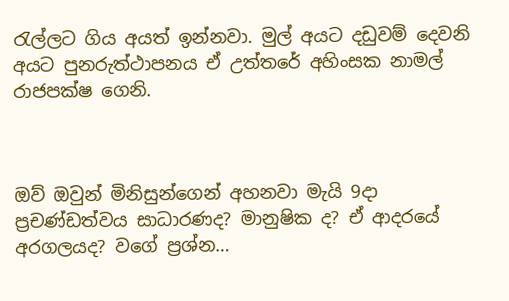රැල්ලට ගිය අයත් ඉන්නවා. මුල් අයට දඩුවම් දෙවනි අයට පුනරුත්ථාපනය ඒ උත්තරේ අහිංසක නාමල් රාජපක්ෂ ගෙනි.



ඔව් ඔවුන් මිනිසුන්ගෙන් අහනවා මැයි 9දා ප්‍රචණ්ඩත්වය සාධාරණද? මානුෂික ද? ඒ ආදරයේ අරගලයද? වගේ ප්‍රශ්න…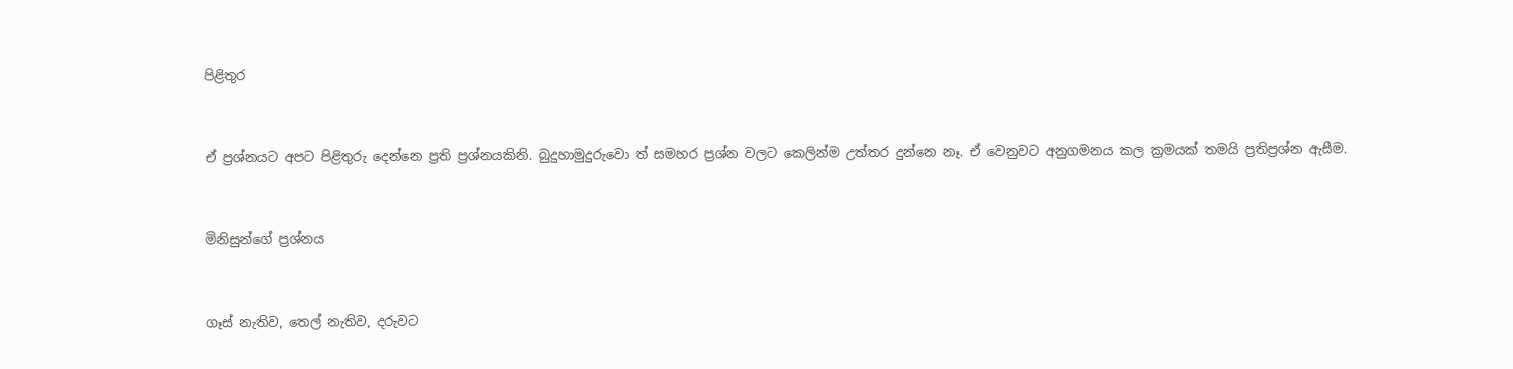පිළිතුර



ඒ ප්‍රශ්නයට අපට පිළිතුරු දෙන්නෙ ප්‍රති ප්‍රශ්නයකිනි. බුදුහාමුදුරුවො ත් සමහර ප්‍රශ්න වලට කෙලින්ම උත්තර දුන්නෙ නෑ. ඒ වෙනුවට අනුගමනය කල ක්‍රමයක් තමයි ප්‍රතිප්‍රශ්න ඇසීම.



මිනිසුන්ගේ ප්‍රශ්නය



ගෑස් නැතිව, තෙල් නැතිව, දරුවට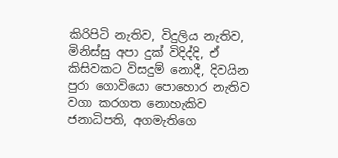කිරිපිටි නැතිව, විදුලිය නැතිව, මිනිස්සු අපා දුක් විදිද්දි, ඒ කිසිවකට විසදුම් නොදී, දිවයින පුරා ගොවියො පොහොර නැතිව වගා කරගත නොහැකිව ජනාධිපති, අගමැතිගෙ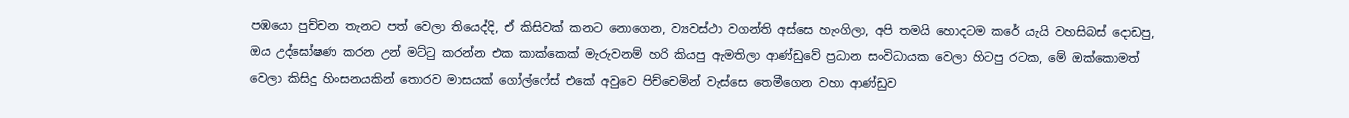පඹයො පුච්චන තැනට පත් වෙලා තියෙද්දි, ඒ කිසිවක් කනට නොගෙන, ව්‍යවස්ථා වගන්ති අස්සෙ හැංගිලා, අපි තමයි හොදටම කරේ යැයි වහසිබස් දොඩපු, ඔය උද්ඝෝෂණ කරන උන් මට්ටු කරන්න එක කාක්කෙක් මැරුවනම් හරි කියපු ඇමතිලා ආණ්ඩුවේ ප්‍රධාන සංවිධායක වෙලා හිටපු රටක, මේ ඔක්කොමත් වෙලා කිසිදු හිංසනයකින් තොරව මාසයක් ගෝල්ෆේස් එකේ අවුවෙ පිච්චෙමින් වැස්සෙ තෙමීගෙන වහා ආණ්ඩුව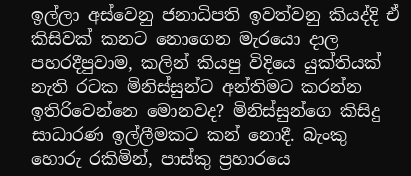ඉල්ලා අස්වෙනු ජනාධිපති ඉවත්වනු කියද්දි ඒ කිසිවක් කනට නොගෙන මැරයො දාල පහරදීපුවාම, කලින් කියපු විදියෙ යුක්තියක් නැති රටක මිනිස්සුන්ට අන්තිමට කරන්න ඉතිරිවෙන්නෙ මොනවද? මිනිස්සුන්ගෙ කිසිදු සාධාරණ ඉල්ලීමකට කන් නොදී. බැංකු හොරු රකිමින්, පාස්කු ප්‍රහාරයෙ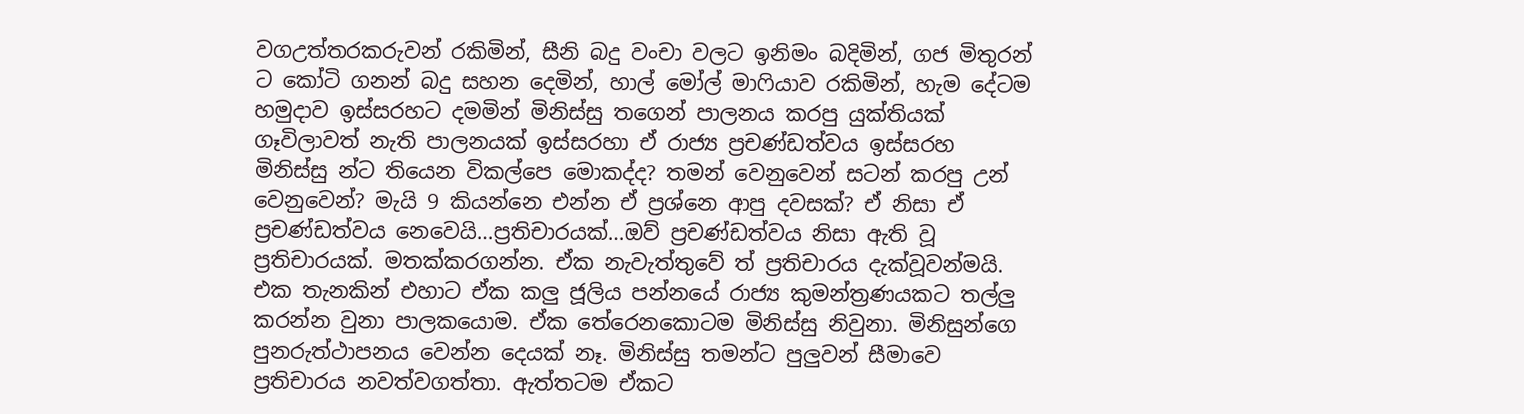වගඋත්තරකරුවන් රකිමින්, සීනි බදු වංචා වලට ඉනිමං බදිමින්, ගජ මිතුරන් ට කෝටි ගනන් බදු සහන දෙමින්, හාල් මෝල් මාෆියාව රකිමින්, හැම දේටම හමුදාව ඉස්සරහට දමමින් මිනිස්සු තගෙන් පාලනය කරපු යුක්තියක් ගෑවිලාවත් නැති පාලනයක් ඉස්සරහා ඒ රාජ්‍ය ප්‍රචණ්ඩත්වය ඉස්සරහ මිනිස්සු න්ට තියෙන විකල්පෙ මොකද්ද? තමන් වෙනුවෙන් සටන් කරපු උන් වෙනුවෙන්? මැයි 9 කියන්නෙ එන්න ඒ ප්‍රශ්නෙ ආපු දවසක්? ඒ නිසා ඒ ප්‍රචණ්ඩත්වය නෙවෙයි…ප්‍රතිචාරයක්…ඔව් ප්‍රචණ්ඩත්වය නිසා ඇති වූ ප්‍රතිචාරයක්. මතක්කරගන්න. ඒක නැවැත්තුවේ ත් ප්‍රතිචාරය දැක්වූවන්මයි. එක තැනකින් එහාට ඒක කලු ජූලිය පන්නයේ රාජ්‍ය කුමන්ත්‍රණයකට තල්ලු කරන්න වුනා පාලකයොම. ඒක තේරෙනකොටම මිනිස්සු නිවුනා. මිනිසුන්ගෙ පුනරුත්ථාපනය වෙන්න දෙයක් නෑ. මිනිස්සු තමන්ට පුලුවන් සීමාවෙ ප්‍රතිචාරය නවත්වගත්තා. ඇත්තටම ඒකට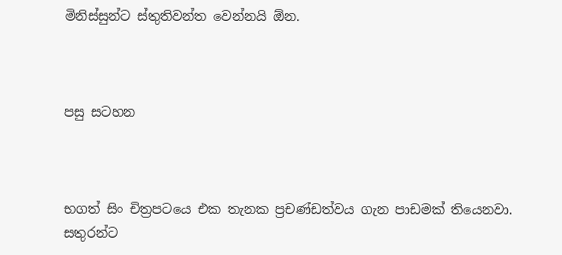මිනිස්සුන්ට ස්තුතිවන්ත වෙන්නයි ඕන.



පසු සටහන



භගත් සිං චිත්‍රපටයෙ එක තැනක ප්‍රචණ්ඩත්වය ගැන පාඩමක් තියෙනවා. සතුරන්ට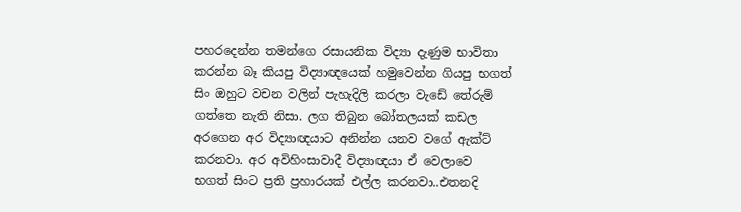පහරදෙන්න තමන්ගෙ රසායනික විද්‍යා දැණුම භාවිතා කරන්න බෑ කියපු විද්‍යාඥයෙක් හමුවෙන්න ගියපු භගත් සිං ඔහුට වචන වලින් පැහැදිලි කරලා වැඩේ තේරුම් ගත්තෙ නැති නිසා. ලග තිබුන බෝතලයක් කඩල අරගෙන අර විද්‍යාඥයාට අනින්න යනව වගේ ඇක්ට් කරනවා. අර අවිහිංසාවාදී විද්‍යාඥයා ඒ වෙලාවෙ භගත් සිංට ප්‍රති ප්‍රහාරයක් එල්ල කරනවා..එතනදි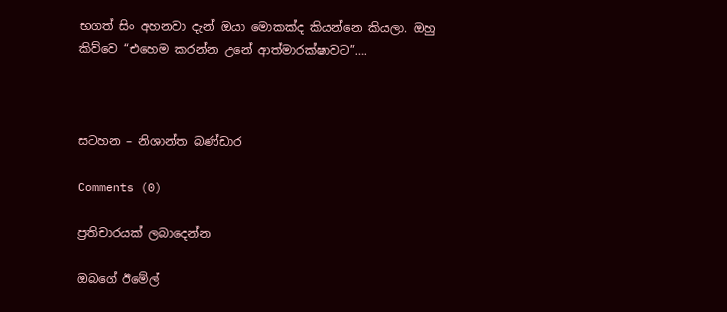භගත් සිං අහනවා දැන් ඔයා මොකක්ද කියන්නෙ කියලා. ඔහු කිව්වෙ “එහෙම කරන්න උනේ ආත්මාරක්ෂාවට”….



සටහන – නිශාන්ත බණ්ඩාර

Comments (0)

ප්‍රතිචාරයක් ලබාදෙන්න

ඔබගේ ඊමේල්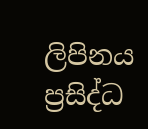ලිපිනය ප්‍රසිද්ධ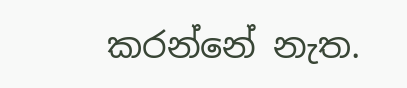කරන්නේ නැත.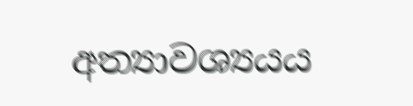අත්‍යාවශ්‍යයය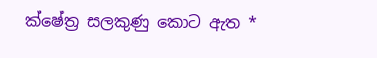ක්ෂේත්‍ර සලකුණු කොට ඇත *